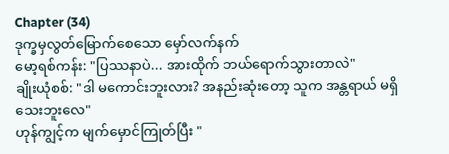Chapter (34)
ဒုက္ခမှလွတ်မြောက်စေသော မှော်လက်နက်
မော့ရစ်ကန်း: "ပြဿနာပဲ... အားထိုက် ဘယ်ရောက်သွားတာလဲ"
ချိုးယုံစစ်: "ဒါ မကောင်းဘူးလား? အနည်းဆုံးတော့ သူက အန္တရာယ် မရှိသေးဘူးလေ"
ဟုန်ကျွင့်က မျက်မှောင်ကြုတ်ပြီး "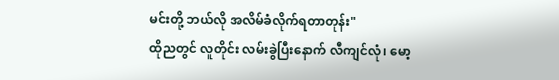မင်းတို့ ဘယ်လို အလိမ်ခံလိုက်ရတာတုန်း"
ထိုညတွင် လူတိုင်း လမ်းခွဲပြီးနောက် လီကျင်လုံ၊ မော့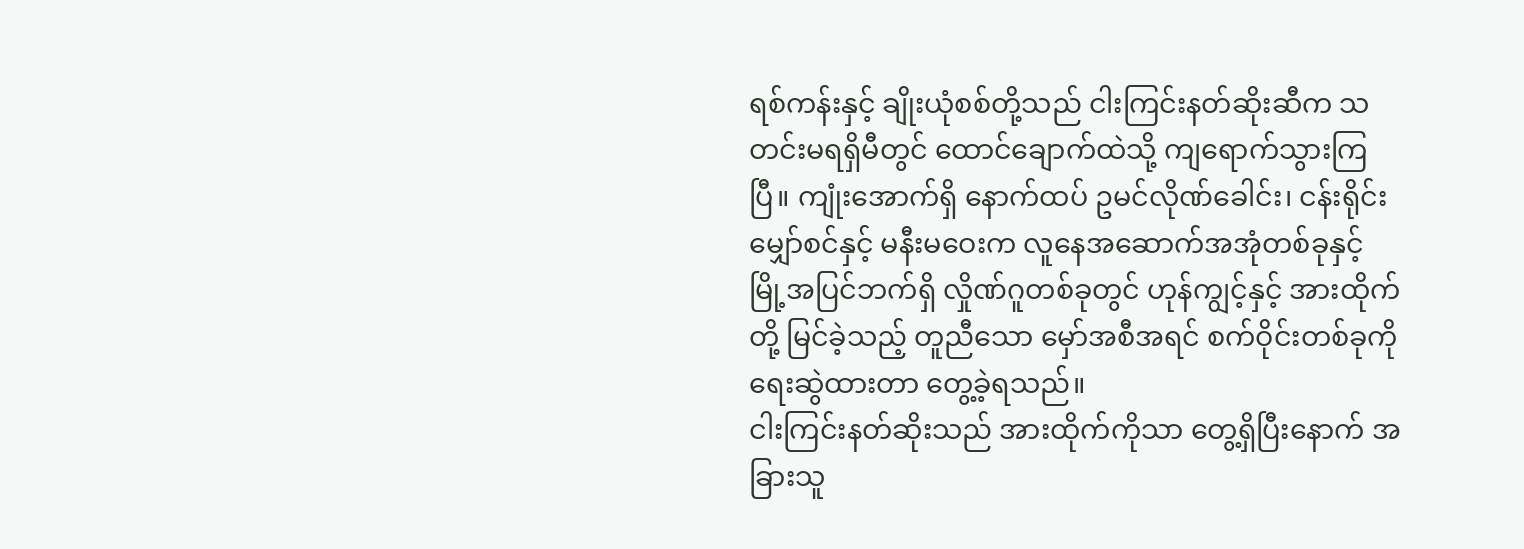ရစ်ကန်းနှင့် ချိုးယုံစစ်တို့သည် ငါးကြင်းနတ်ဆိုးဆီက သတင်းမရရှိမီတွင် ထောင်ချောက်ထဲသို့ ကျရောက်သွားကြပြီ။ ကျုံးအောက်ရှိ နောက်ထပ် ဥမင်လိုဏ်ခေါင်း၊ ငန်းရိုင်းမျှော်စင်နှင့် မနီးမဝေးက လူနေအဆောက်အအုံတစ်ခုနှင့် မြို့အပြင်ဘက်ရှိ လှိုဏ်ဂူတစ်ခုတွင် ဟုန်ကျွင့်နှင့် အားထိုက်တို့ မြင်ခဲ့သည့် တူညီသော မှော်အစီအရင် စက်ဝိုင်းတစ်ခုကို ရေးဆွဲထားတာ တွေ့ခဲ့ရသည်။
ငါးကြင်းနတ်ဆိုးသည် အားထိုက်ကိုသာ တွေ့ရှိပြီးနောက် အခြားသူ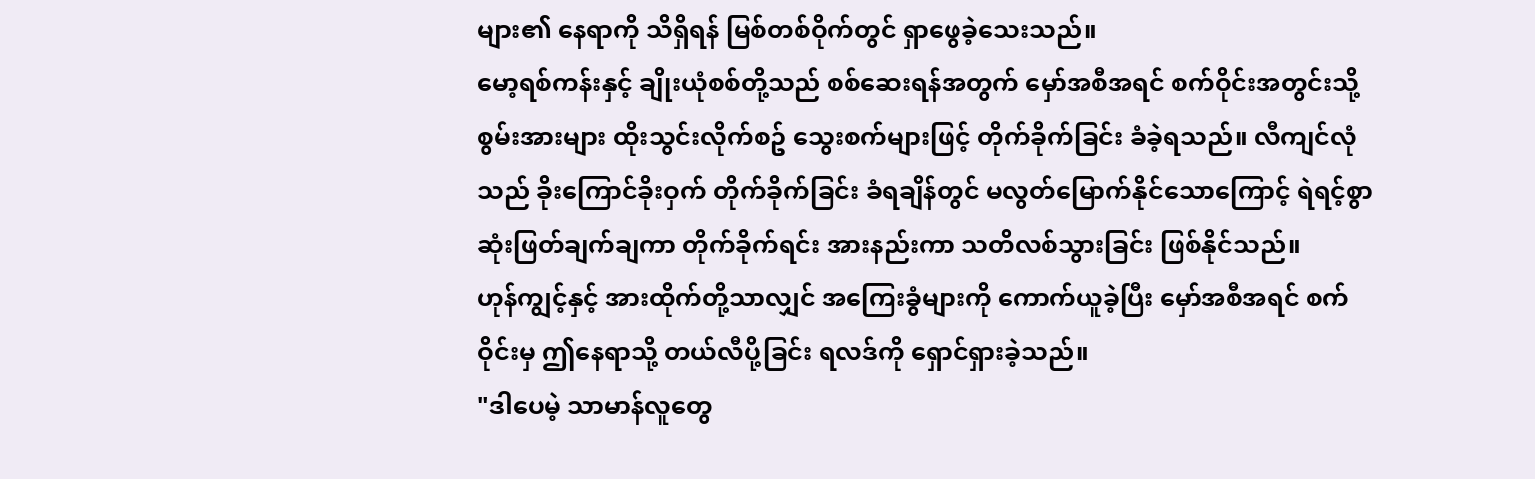များ၏ နေရာကို သိရှိရန် မြစ်တစ်ဝိုက်တွင် ရှာဖွေခဲ့သေးသည်။
မော့ရစ်ကန်းနှင့် ချိုးယုံစစ်တို့သည် စစ်ဆေးရန်အတွက် မှော်အစီအရင် စက်ဝိုင်းအတွင်းသို့ စွမ်းအားများ ထိုးသွင်းလိုက်စဥ် သွေးစက်များဖြင့် တိုက်ခိုက်ခြင်း ခံခဲ့ရသည်။ လီကျင်လုံသည် ခိုးကြောင်ခိုးဝှက် တိုက်ခိုက်ခြင်း ခံရချိန်တွင် မလွတ်မြောက်နိုင်သောကြောင့် ရဲရင့်စွာ ဆုံးဖြတ်ချက်ချကာ တိုက်ခိုက်ရင်း အားနည်းကာ သတိလစ်သွားခြင်း ဖြစ်နိုင်သည်။
ဟုန်ကျွင့်နှင့် အားထိုက်တို့သာလျှင် အကြေးခွံများကို ကောက်ယူခဲ့ပြီး မှော်အစီအရင် စက်ဝိုင်းမှ ဤနေရာသို့ တယ်လီပို့ခြင်း ရလဒ်ကို ရှောင်ရှားခဲ့သည်။
"ဒါပေမဲ့ သာမာန်လူတွေ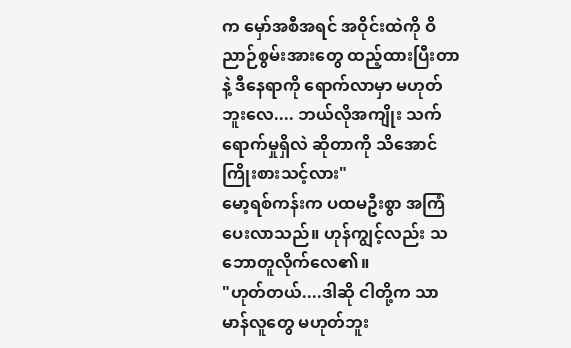က မှော်အစီအရင် အဝိုင်းထဲကို ဝိညာဉ်စွမ်းအားတွေ ထည့်ထားပြီးတာနဲ့ ဒီနေရာကို ရောက်လာမှာ မဟုတ်ဘူးလေ.... ဘယ်လိုအကျိုး သက်ရောက်မှုရှိလဲ ဆိုတာကို သိအောင် ကြိုးစားသင့်လား"
မော့ရစ်ကန်းက ပထမဦးစွာ အကြံပေးလာသည်။ ဟုန်ကျွင့်လည်း သဘောတူလိုက်လေ၏။
"ဟုတ်တယ်....ဒါဆို ငါတို့က သာမာန်လူတွေ မဟုတ်ဘူး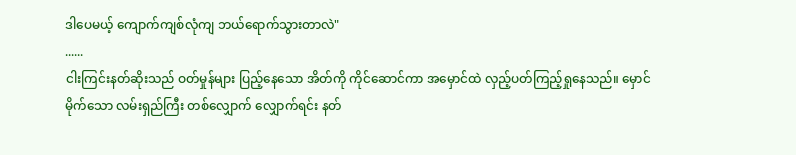ဒါပေမယ့် ကျောက်ကျစ်လုံကျ ဘယ်ရောက်သွားတာလဲ"
......
ငါးကြင်းနတ်ဆိုးသည် ဝတ်မှုန်များ ပြည့်နေသော အိတ်ကို ကိုင်ဆောင်ကာ အမှောင်ထဲ လှည့်ပတ်ကြည့်ရှုနေသည်။ မှောင်မိုက်သော လမ်းရှည်ကြီး တစ်လျှောက် လျှောက်ရင်း နတ်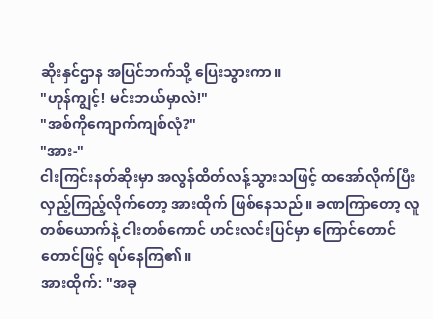ဆိုးနှင်ဌာန အပြင်ဘက်သို့ ပြေးသွားကာ။
"ဟုန်ကျွင့်! မင်းဘယ်မှာလဲ!"
"အစ်ကိုကျောက်ကျစ်လုံ?"
"အား-"
ငါးကြင်းနတ်ဆိုးမှာ အလွန်ထိတ်လန့်သွားသဖြင့် ထအော်လိုက်ပြီး လှည့်ကြည့်လိုက်တော့ အားထိုက် ဖြစ်နေသည်။ ခဏကြာတော့ လူတစ်ယောက်နဲ့ ငါးတစ်ကောင် ဟင်းလင်းပြင်မှာ ကြောင်တောင်တောင်ဖြင့် ရပ်နေကြ၏။
အားထိုက်: "အခု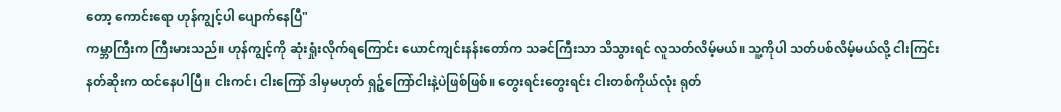တော့ ကောင်းရော ဟုန်ကျွင့်ပါ ပျောက်နေပြီ"
ကမ္ဘာကြီးက ကြီးမားသည်။ ဟုန်ကျွင့်ကို ဆုံးရှုံးလိုက်ရကြောင်း ယောင်ကျင်းနန်းတော်က သခင်ကြီးသာ သိသွားရင် လူသတ်လိမ့်မယ်။ သူ့ကိုပါ သတ်ပစ်လိမ့်မယ်လို့ ငါးကြင်းနတ်ဆိုးက ထင်နေပါပြီ။ ငါးကင်၊ ငါးကြော် ဒါမှမဟုတ် ရှဉ့်ကြော်ငါးနဲ့ပဲဖြစ်ဖြစ်။ တွေးရင်းတွေးရင်း ငါးတစ်ကိုယ်လုံး ရုတ်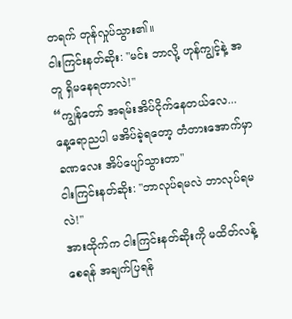တရက် တုန်လှုပ်သွား၏။
ငါးကြင်းနတ်ဆိုး: "မင်း ဘာလို့ ဟုန်ကျွင့်နဲ့ အတူ ရှိမနေရတာလဲ!"
“ကျွန်တော် အရမ်းအိပ်ငိုက်နေတယ်လေ... နေ့ရောညပါ မအိပ်ခဲ့ရတော့ တံတားအောက်မှာ ခဏလေး အိပ်ပျော်သွားတာ"
ငါးကြင်းနတ်ဆိုး: "ဘာလုပ်ရမလဲ ဘာလုပ်ရမလဲ!"
အားထိုက်က ငါးကြင်းနတ်ဆိုးကို မထိတ်လန့်စေရန် အချက်ပြရန်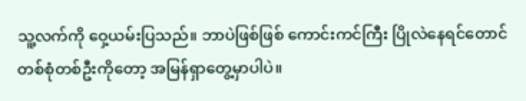သူ့လက်ကို ဝှေ့ယမ်းပြသည်။ ဘာပဲဖြစ်ဖြစ် ကောင်းကင်ကြီး ပြိုလဲနေရင်တောင် တစ်စုံတစ်ဦးကိုတော့ အမြန်ရှာတွေ့မှာပါပဲ။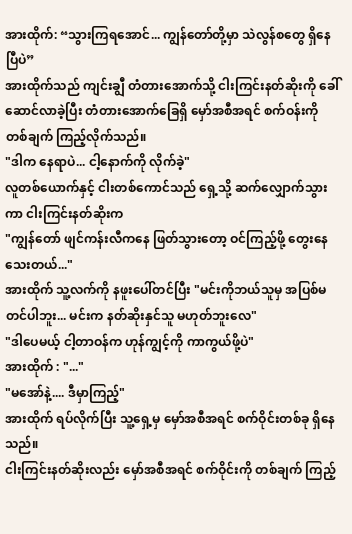အားထိုက်: “သွားကြရအောင်... ကျွန်တော်တို့မှာ သဲလွန်စတွေ ရှိနေပြီပဲ”
အားထိုက်သည် ကျင်းချွီ တံတားအောက်သို့ ငါးကြင်းနတ်ဆိုးကို ခေါ်ဆောင်လာခဲ့ပြီး တံတားအောက်ခြေရှိ မှော်အစီအရင် စက်ဝန်းကို တစ်ချက် ကြည့်လိုက်သည်။
"ဒါက နေရာပဲ... ငါ့နောက်ကို လိုက်ခဲ့"
လူတစ်ယောက်နှင့် ငါးတစ်ကောင်သည် ရှေ့သို့ ဆက်လျှောက်သွားကာ ငါးကြင်းနတ်ဆိုးက
"ကျွန်တော် ဖျင်ကန်းလီကနေ ဖြတ်သွားတော့ ဝင်ကြည့်ဖို့ တွေးနေသေးတယ်..."
အားထိုက် သူ့လက်ကို နဖူးပေါ်တင်ပြီး "မင်းကိုဘယ်သူမှ အပြစ်မတင်ပါဘူး... မင်းက နတ်ဆိုးနှင်သူ မဟုတ်ဘူးလေ"
"ဒါပေမယ့် ငါ့တာဝန်က ဟုန်ကျွင့်ကို ကာကွယ်ဖို့ပဲ"
အားထိုက် : "..."
"မအော်နဲ့.... ဒီမှာကြည့်"
အားထိုက် ရပ်လိုက်ပြီး သူ့ရှေ့မှ မှော်အစီအရင် စက်ဝိုင်းတစ်ခု ရှိနေသည်။
ငါးကြင်းနတ်ဆိုးလည်း မှော်အစီအရင် စက်ဝိုင်းကို တစ်ချက် ကြည့်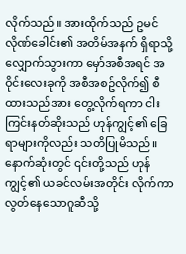လိုက်သည်။ အားထိုက်သည် ဥမင်လိုဏ်ခေါင်း၏ အတိမ်အနက် ရှိရာသို့ လျှောက်သွားကာ မှော်အစီအရင် အဝိုင်းလေးခုကို အစီအစဥ်လိုက်၍ စီထားသည်အား တွေ့လိုက်ရကာ ငါးကြင်းနတ်ဆိုးသည် ဟုန်ကျွင့်၏ ခြေရာများကိုလည်း သတိပြုမိသည်။ နောက်ဆုံးတွင် ၎င်းတို့သည် ဟုန်ကျွင့်၏ ယခင်လမ်းအတိုင်း လိုက်ကာ လွတ်နေသောဂူဆီသို့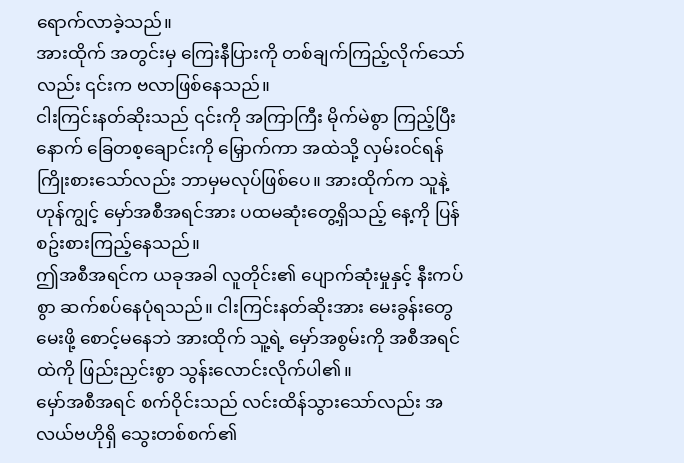ရောက်လာခဲ့သည်။
အားထိုက် အတွင်းမှ ကြေးနီပြားကို တစ်ချက်ကြည့်လိုက်သော်လည်း ၎င်းက ဗလာဖြစ်နေသည်။
ငါးကြင်းနတ်ဆိုးသည် ၎င်းကို အကြာကြီး မိုက်မဲစွာ ကြည့်ပြီးနောက် ခြေတစ့ချောင်းကို မြှောက်ကာ အထဲသို့ လှမ်းဝင်ရန် ကြိုးစားသော်လည်း ဘာမှမလုပ်ဖြစ်ပေ။ အားထိုက်က သူနဲ့ ဟုန်ကျွင့် မှော်အစီအရင်အား ပထမဆုံးတွေ့ရှိသည့် နေ့ကို ပြန်စဥ်းစားကြည့်နေသည်။
ဤအစီအရင်က ယခုအခါ လူတိုင်း၏ ပျောက်ဆုံးမှုနှင့် နီးကပ်စွာ ဆက်စပ်နေပုံရသည်။ ငါးကြင်းနတ်ဆိုးအား မေးခွန်းတွေမေးဖို့ စောင့်မနေဘဲ အားထိုက် သူ့ရဲ့ မှော်အစွမ်းကို အစီအရင်ထဲကို ဖြည်းညှင်းစွာ သွန်းလောင်းလိုက်ပါ၏။
မှော်အစီအရင် စက်ဝိုင်းသည် လင်းထိန်သွားသော်လည်း အလယ်ဗဟိုရှိ သွေးတစ်စက်၏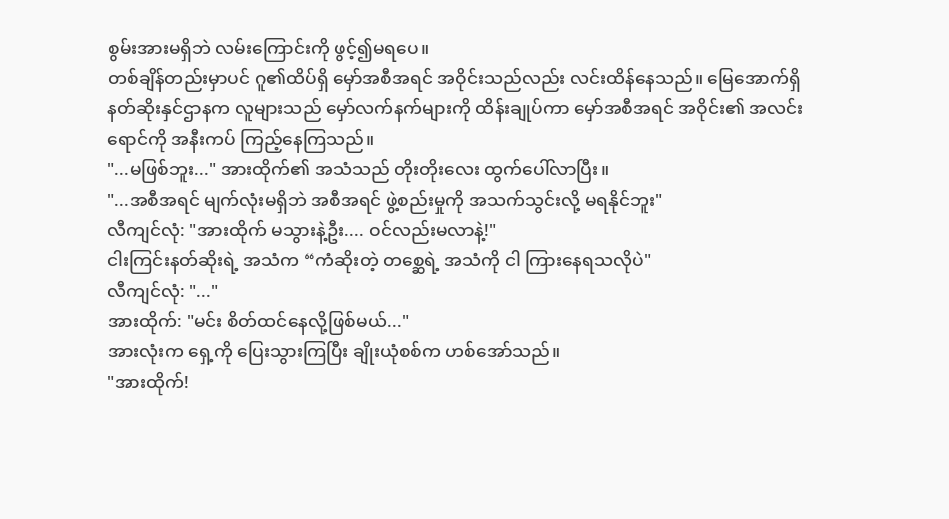စွမ်းအားမရှိဘဲ လမ်းကြောင်းကို ဖွင့်၍မရပေ။
တစ်ချိန်တည်းမှာပင် ဂူ၏ထိပ်ရှိ မှော်အစီအရင် အဝိုင်းသည်လည်း လင်းထိန်နေသည်။ မြေအောက်ရှိ နတ်ဆိုးနှင်ဌာနက လူများသည် မှော်လက်နက်များကို ထိန်းချုပ်ကာ မှော်အစီအရင် အဝိုင်း၏ အလင်းရောင်ကို အနီးကပ် ကြည့်နေကြသည်။
"...မဖြစ်ဘူး..." အားထိုက်၏ အသံသည် တိုးတိုးလေး ထွက်ပေါ်လာပြီး။
"...အစီအရင် မျက်လုံးမရှိဘဲ အစီအရင် ဖွဲ့စည်းမှုကို အသက်သွင်းလို့ မရနိုင်ဘူး"
လီကျင်လုံ: "အားထိုက် မသွားနဲ့ဦး.... ဝင်လည်းမလာနဲ့!"
ငါးကြင်းနတ်ဆိုးရဲ့ အသံက “ကံဆိုးတဲ့ တစ္ဆေရဲ့ အသံကို ငါ ကြားနေရသလိုပဲ"
လီကျင်လုံ: "..."
အားထိုက်: "မင်း စိတ်ထင်နေလို့ဖြစ်မယ်..."
အားလုံးက ရှေ့ကို ပြေးသွားကြပြီး ချိုးယုံစစ်က ဟစ်အော်သည်။
"အားထိုက်!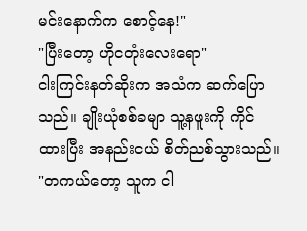မင်းနောက်က စောင့်နေ!"
"ပြီးတော့ ဟိုငတုံးလေးရော"
ငါးကြင်းနတ်ဆိုးက အသံက ဆက်ပြောသည်။ ချိုးယုံစစ်ခမျာ သူ့နဖူးကို ကိုင်ထားပြီး အနည်းငယ် စိတ်ညစ်သွားသည်။
"တကယ်တော့ သူက ငါ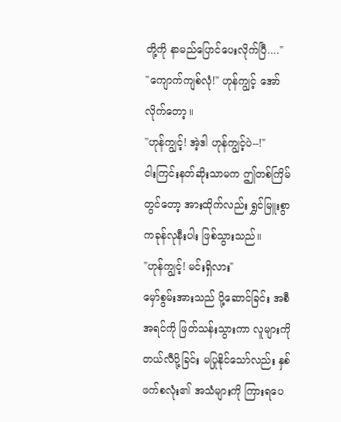တို့ကို နာမည်ပြောင်ပေးလိုက်ပြီ...."
"ကျောက်ကျစ်လုံ!" ဟုန်ကျွင့် အော်လိုက်တော့။
"ဟုန်ကျွင့်! အဲ့ဒါ ဟုန်ကျွင့်ပဲ--!"
ငါးကြင်းနတ်ဆိုးသာမက ဤတစ်ကြိမ်တွင်တော့ အားထိုက်လည်း ရွှင်မြူးစွာ ကခုန်လုနီးပါး ဖြစ်သွားသည်။
"ဟုန်ကျွင့်! မင်းရှိလား"
မှော်စွမ်းအားသည် ပို့ဆောင်ခြင်း အစီအရင်ကို ဖြတ်သန်းသွားကာ လူများကို တယ်လီပို့ခြင်း မပြုနိုင်သော်လည်း နှစ်ဖက်စလုံး၏ အသံများကို ကြားရပေ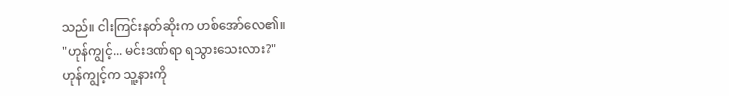သည်။ ငါးကြင်းနတ်ဆိုးက ဟစ်အော်လေ၏။
"ဟုန်ကျွင့်... မင်းဒဏ်ရာ ရသွားသေးလား?"
ဟုန်ကျွင့်က သူ့နားကို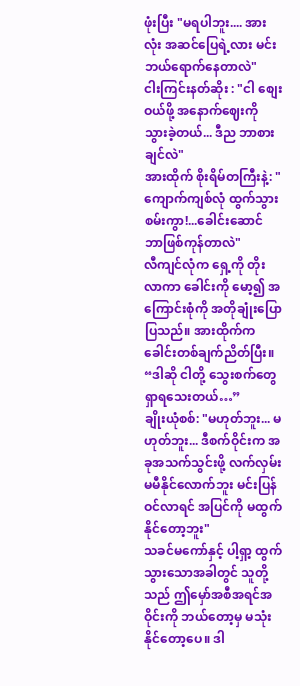ဖုံးပြီး "မရပါဘူး.... အားလုံး အဆင်ပြေရဲ့လား မင်းဘယ်ရောက်နေတာလဲ"
ငါးကြင်းနတ်ဆိုး : "ငါ စျေးဝယ်ဖို့ အနောက်ဈေးကို သွားခဲ့တယ်... ဒီည ဘာစားချင်လဲ"
အားထိုက် စိုးရိမ်တကြီးနဲ့: "ကျောက်ကျစ်လုံ ထွက်သွားစမ်းကွာ!...ခေါင်းဆောင် ဘာဖြစ်ကုန်တာလဲ"
လီကျင်လုံက ရှေ့ကို တိုးလာကာ ခေါင်းကို မော့၍ အကြောင်းစုံကို အတိုချုံးပြောပြသည်။ အားထိုက်က ခေါင်းတစ်ချက်ညိတ်ပြီး။
“ဒါဆို ငါတို့ သွေးစက်တွေ ရှာရသေးတယ်…”
ချိုးယုံစစ်: "မဟုတ်ဘူး... မဟုတ်ဘူး... ဒီစက်ဝိုင်းက အခုအသက်သွင်းဖို့ လက်လှမ်းမမီနိုင်လောက်ဘူး မင်းပြန်ဝင်လာရင် အပြင်ကို မထွက်နိုင်တော့ဘူး"
သခင်မကော်နှင့် ပါ့ရှာ့ ထွက်သွားသောအခါတွင် သူတို့သည် ဤမှော်အစီအရင်အဝိုင်းကို ဘယ်တော့မှ မသုံးနိုင်တော့ပေ။ ဒါ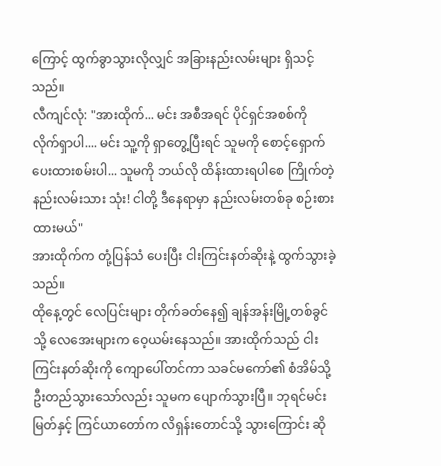ကြောင့် ထွက်ခွာသွားလိုလျှင် အခြားနည်းလမ်းများ ရှိသင့်သည်။
လီကျင်လုံ: "အားထိုက်... မင်း အစီအရင် ပိုင်ရှင်အစစ်ကို လိုက်ရှာပါ.... မင်း သူ့ကို ရှာတွေ့ပြီးရင် သူမကို စောင့်ရှောက်ပေးထားစမ်းပါ... သူမကို ဘယ်လို ထိန်းထားရပါစေ ကြိုက်တဲ့နည်းလမ်းသား သုံး! ငါတို့ ဒီနေရာမှာ နည်းလမ်းတစ်ခု စဉ်းစားထားမယ်"
အားထိုက်က တုံ့ပြန်သံ ပေးပြီး ငါးကြင်းနတ်ဆိုးနဲ့ ထွက်သွားခဲ့သည်။
ထိုနေ့တွင် လေပြင်းများ တိုက်ခတ်နေ၍ ချန်အန်းမြို့တစ်ခွင်သို့ လေအေးများက ဝေ့ယမ်းနေသည်။ အားထိုက်သည် ငါးကြင်းနတ်ဆိုးကို ကျောပေါ်တင်ကာ သခင်မကော်၏ စံအိမ်သို့ ဦးတည်သွားသော်လည်း သူမက ပျောက်သွားပြီ။ ဘုရင်မင်းမြတ်နှင့် ကြင်ယာတော်က လိရှန်းတောင်သို့ သွားကြောင်း ဆို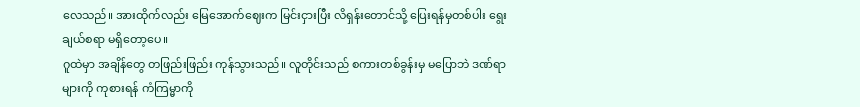လေသည်။ အားထိုက်လည်း မြေအောက်ဈေးက မြင်းငှားပြီး လိရှန်းတောင်သို့ ပြေးရန်မှတစ်ပါး ရွေးချယ်စရာ မရှိတော့ပေ။
ဂူထဲမှာ အချိန်တွေ တဖြည်းဖြည်း ကုန်သွားသည်။ လူတိုင်းသည် စကားတစ်ခွန်းမှ မပြောဘဲ ဒဏ်ရာများကို ကုစားရန် ကံကြမ္မာကို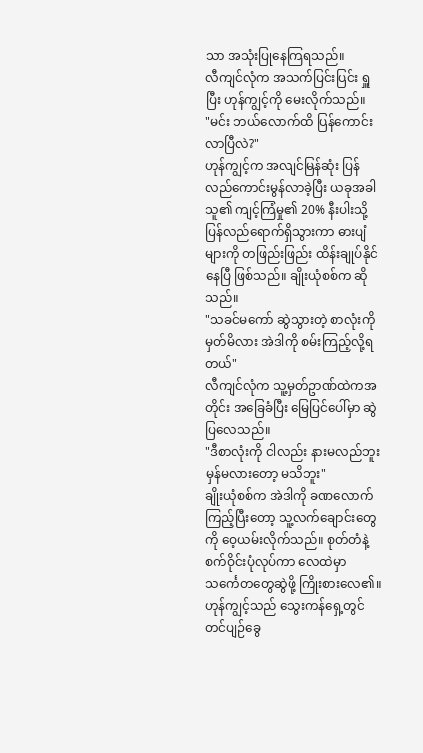သာ အသုံးပြုနေကြရသည်။
လီကျင်လုံက အသက်ပြင်းပြင်း ရှူပြီး ဟုန်ကျွင့်ကို မေးလိုက်သည်။
"မင်း ဘယ်လောက်ထိ ပြန်ကောင်းလာပြီလဲ?"
ဟုန်ကျွင့်က အလျင်မြန်ဆုံး ပြန်လည်ကောင်းမွန်လာခဲ့ပြီး ယခုအခါ သူ၏ ကျင့်ကြံမှု၏ 20% နီးပါးသို့ ပြန်လည်ရောက်ရှိသွားကာ ဓားပျံများကို တဖြည်းဖြည်း ထိန်းချုပ်နိုင်နေပြီ ဖြစ်သည်။ ချိုးယုံစစ်က ဆိုသည်။
"သခင်မကော် ဆွဲသွားတဲ့ စာလုံးကို မှတ်မိလား အဲဒါကို စမ်းကြည့်လို့ရတယ်"
လီကျင်လုံက သူ့မှတ်ဥာဏ်ထဲကအတိုင်း အခြေခံပြီး မြေပြင်ပေါ်မှာ ဆွဲပြလေသည်။
"ဒီစာလုံးကို ငါလည်း နားမလည်ဘူး မှန်မလားတော့ မသိဘူး"
ချိုးယုံစစ်က အဲဒါကို ခဏလောက် ကြည့်ပြီးတော့ သူ့လက်ချောင်းတွေကို ဝေ့ယမ်းလိုက်သည်။ စုတ်တံနဲ့ စက်ဝိုင်းပုံလုပ်ကာ လေထဲမှာ သင်္ကေတတွေဆွဲဖို့ ကြိုးစားလေ၏။ ဟုန်ကျွင့်သည် သွေးကန်ရှေ့တွင် တင်ပျဉ်ခွေ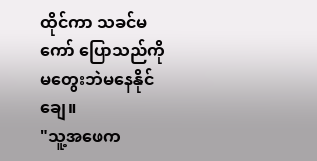ထိုင်ကာ သခင်မကော် ပြောသည်ကို မတွေးဘဲမနေနိုင်ချေ။
"သူ့အဖေက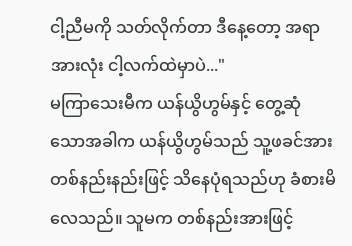ငါ့ညီမကို သတ်လိုက်တာ ဒီနေ့တော့ အရာအားလုံး ငါ့လက်ထဲမှာပဲ..."
မကြာသေးမီက ယန်ယွိဟွမ်နှင့် တွေ့ဆုံသောအခါက ယန်ယွိဟွမ်သည် သူ့ဖခင်အား တစ်နည်းနည်းဖြင့် သိနေပုံရသည်ဟု ခံစားမိလေသည်။ သူမက တစ်နည်းအားဖြင့်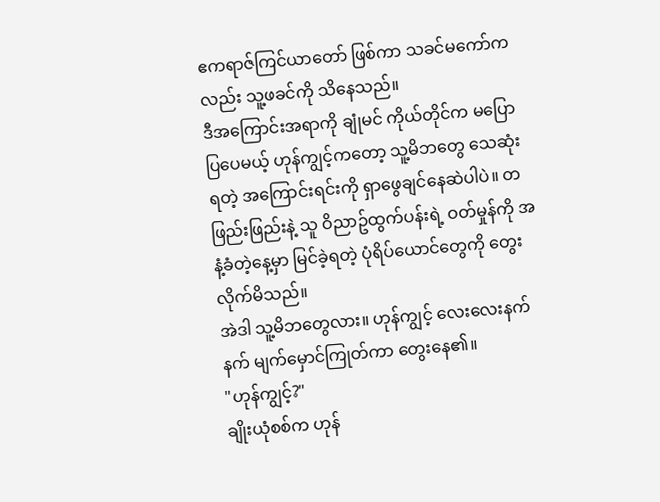ဧကရာဇ်ကြင်ယာတော် ဖြစ်ကာ သခင်မကော်ကလည်း သူ့ဖခင်ကို သိနေသည်။
ဒီအကြောင်းအရာကို ချုံမင် ကိုယ်တိုင်က မပြောပြပေမယ့် ဟုန်ကျွင့်ကတော့ သူ့မိဘတွေ သေဆုံးရတဲ့ အကြောင်းရင်းကို ရှာဖွေချင်နေဆဲပါပဲ။ တဖြည်းဖြည်းနဲ့ သူ ဝိညာဥ်ထွက်ပန်းရဲ့ ဝတ်မှုန်ကို အနံ့ခံတဲ့နေ့မှာ မြင်ခဲ့ရတဲ့ ပုံရိပ်ယောင်တွေကို တွေးလိုက်မိသည်။
အဲဒါ သူ့မိဘတွေလား။ ဟုန်ကျွင့် လေးလေးနက်နက် မျက်မှောင်ကြုတ်ကာ တွေးနေ၏။
"ဟုန်ကျွင့်?"
ချိုးယုံစစ်က ဟုန်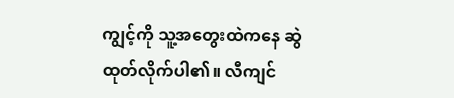ကျွင့်ကို သူ့အတွေးထဲကနေ ဆွဲထုတ်လိုက်ပါ၏။ လီကျင်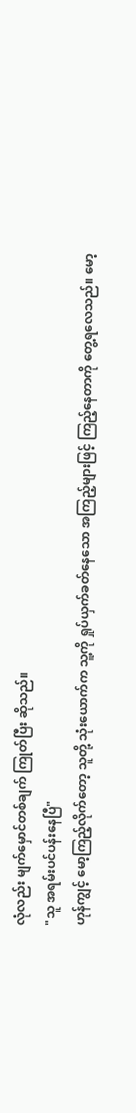လုံလည်း မျက်မှောင်တစ်ချက် ကြုတ်ပြီး ဆိုသည်။
"သူ အရမ်းပင်ပန်းနေပြီ"
ဟုန်ကျွင့် မော့ကြည့်လိုက်တော့ သူတို့ သုံးယောက်က သူ့ကို ရှုပ်ယှက်ခတ်နေသော အကြည့်များဖြင့် ကြည့်နေတာကို တွေ့ရလေသည်။ မော့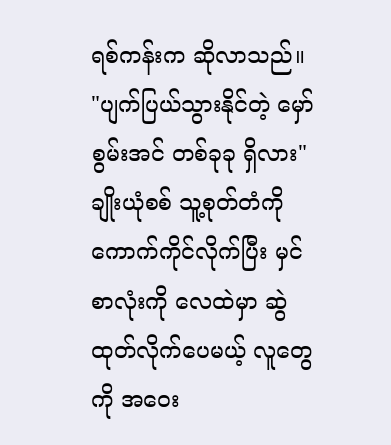ရစ်ကန်းက ဆိုလာသည်။
"ပျက်ပြယ်သွားနိုင်တဲ့ မှော်စွမ်းအင် တစ်ခုခု ရှိလား"
ချိုးယုံစစ် သူ့စုတ်တံကို ကောက်ကိုင်လိုက်ပြီး မှင်စာလုံးကို လေထဲမှာ ဆွဲထုတ်လိုက်ပေမယ့် လူတွေကို အဝေး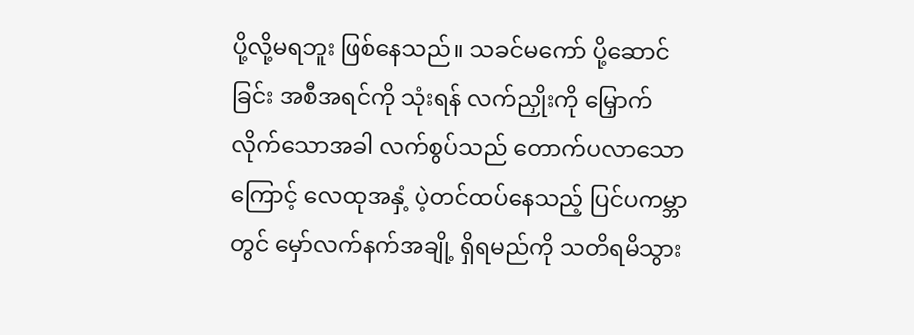ပို့လို့မရဘူး ဖြစ်နေသည်။ သခင်မကော် ပို့ဆောင်ခြင်း အစီအရင်ကို သုံးရန် လက်ညှိုးကို မြှောက်လိုက်သောအခါ လက်စွပ်သည် တောက်ပလာသောကြောင့် လေထုအနှံ့ ပဲ့တင်ထပ်နေသည့် ပြင်ပကမ္ဘာတွင် မှော်လက်နက်အချို့ ရှိရမည်ကို သတိရမိသွား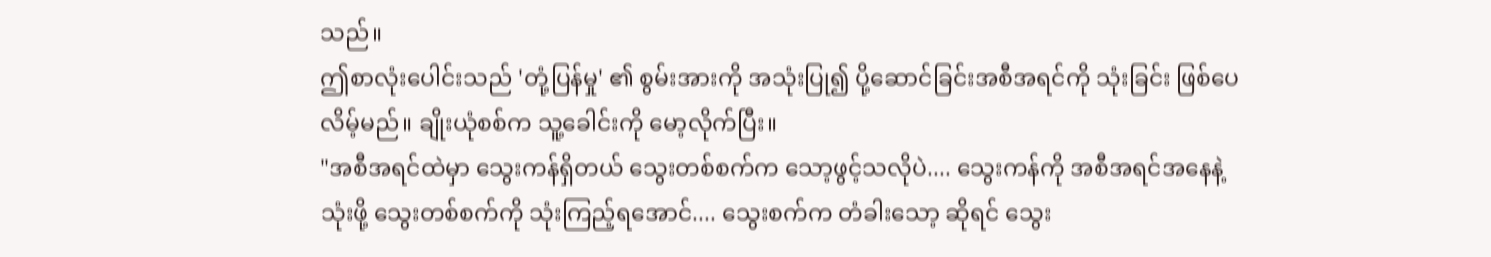သည်။
ဤစာလုံးပေါင်းသည် 'တုံ့ပြန်မှု' ၏ စွမ်းအားကို အသုံးပြု၍ ပို့ဆောင်ခြင်းအစီအရင်ကို သုံးခြင်း ဖြစ်ပေလိမ့်မည်။ ချိုးယုံစစ်က သူ့ခေါင်းကို မော့လိုက်ပြီး။
"အစီအရင်ထဲမှာ သွေးကန်ရှိတယ် သွေးတစ်စက်က သော့ဖွင့်သလိုပဲ.... သွေးကန်ကို အစီအရင်အနေနဲ့ သုံးဖို့ သွေးတစ်စက်ကို သုံးကြည့်ရအောင်.... သွေးစက်က တံခါးသော့ ဆိုရင် သွေး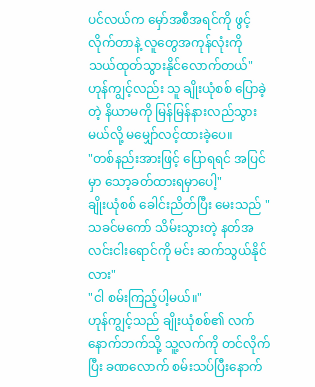ပင်လယ်က မှော်အစီအရင်ကို ဖွင့်လိုက်တာနဲ့ လူတွေအကုန်လုံးကို သယ်ထုတ်သွားနိုင်လောက်တယ်"
ဟုန်ကျွင့်လည်း သူ ချိုးယုံစစ် ပြောခဲ့တဲ့ နိယာမကို မြန်မြန်နားလည်သွားမယ်လို့ မမျှော်လင့်ထားခဲ့ပေ။
"တစ်နည်းအားဖြင့် ပြောရရင် အပြင်မှာ သော့ခတ်ထားရမှာပေါ့"
ချိုးယုံစစ် ခေါင်းညိတ်ပြီး မေးသည် "သခင်မကော် သိမ်းသွားတဲ့ နတ်အလင်းငါးရောင်ကို မင်း ဆက်သွယ်နိုင်လား"
"ငါ စမ်းကြည့်ပါ့မယ်။"
ဟုန်ကျွင့်သည် ချိုးယုံစစ်၏ လက်နောက်ဘက်သို့ သူ့လက်ကို တင်လိုက်ပြီး ခဏလောက် စမ်းသပ်ပြီးနောက်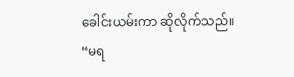ခေါင်းယမ်းကာ ဆိုလိုက်သည်။
“မရ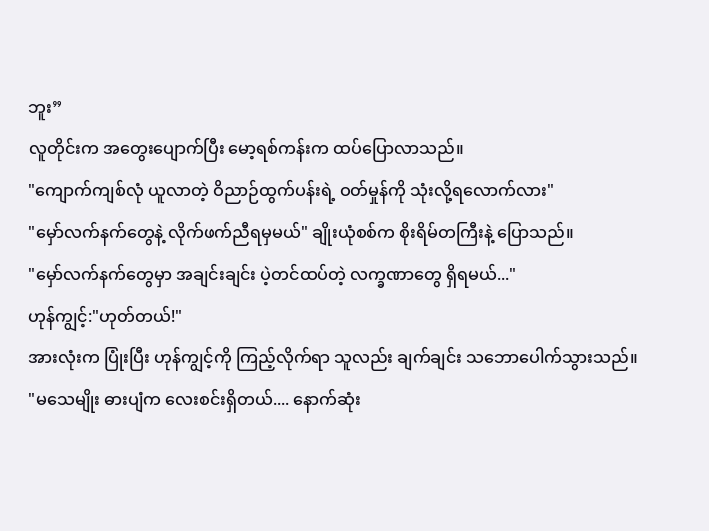ဘူး”
လူတိုင်းက အတွေးပျောက်ပြီး မော့ရစ်ကန်းက ထပ်ပြောလာသည်။
"ကျောက်ကျစ်လုံ ယူလာတဲ့ ဝိညာဉ်ထွက်ပန်းရဲ့ ဝတ်မှုန်ကို သုံးလို့ရလောက်လား"
"မှော်လက်နက်တွေနဲ့ လိုက်ဖက်ညီရမှမယ်" ချိုးယုံစစ်က စိုးရိမ်တကြီးနဲ့ ပြောသည်။
"မှော်လက်နက်တွေမှာ အချင်းချင်း ပဲ့တင်ထပ်တဲ့ လက္ခဏာတွေ ရှိရမယ်..."
ဟုန်ကျွင့်:"ဟုတ်တယ်!"
အားလုံးက ပြုံးပြီး ဟုန်ကျွင့်ကို ကြည့်လိုက်ရာ သူလည်း ချက်ချင်း သဘောပေါက်သွားသည်။
"မသေမျိုး ဓားပျံက လေးစင်းရှိတယ်.... နောက်ဆုံး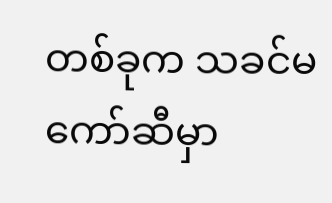တစ်ခုက သခင်မကော်ဆီမှာ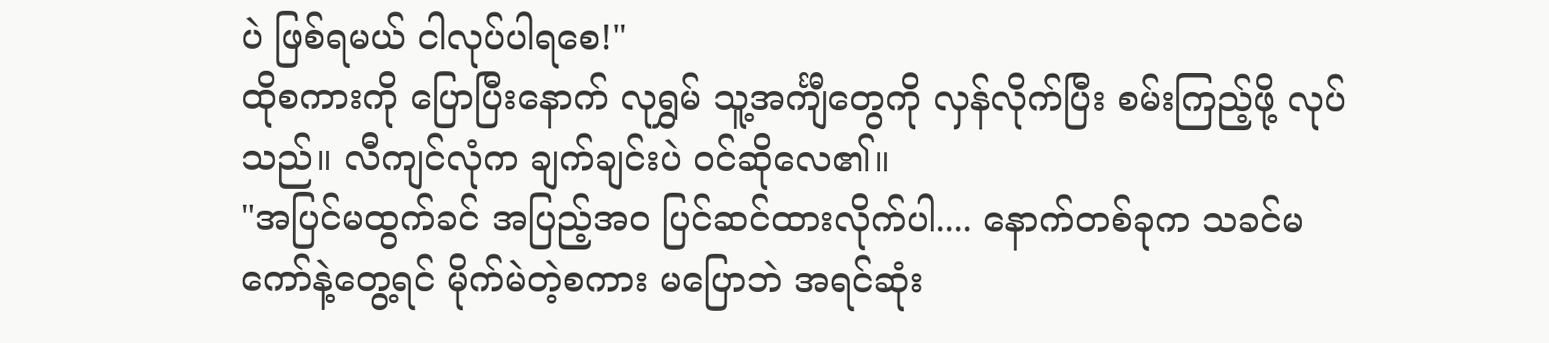ပဲ ဖြစ်ရမယ် ငါလုပ်ပါရစေ!"
ထိုစကားကို ပြောပြီးနောက် လုရွှမ် သူ့အင်္ကျီတွေကို လှန်လိုက်ပြီး စမ်းကြည့်ဖို့ လုပ်သည်။ လီကျင်လုံက ချက်ချင်းပဲ ဝင်ဆိုလေ၏။
"အပြင်မထွက်ခင် အပြည့်အဝ ပြင်ဆင်ထားလိုက်ပါ.... နောက်တစ်ခုက သခင်မကော်နဲ့တွေ့ရင် မိုက်မဲတဲ့စကား မပြောဘဲ အရင်ဆုံး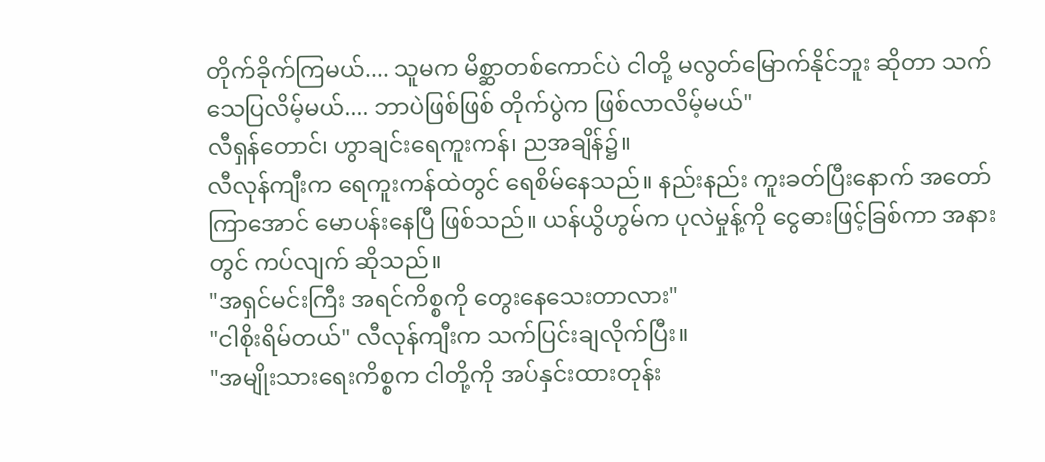တိုက်ခိုက်ကြမယ်.... သူမက မိစ္ဆာတစ်ကောင်ပဲ ငါတို့ မလွတ်မြောက်နိုင်ဘူး ဆိုတာ သက်သေပြလိမ့်မယ်.... ဘာပဲဖြစ်ဖြစ် တိုက်ပွဲက ဖြစ်လာလိမ့်မယ်"
လီရှန်တောင်၊ ဟွာချင်းရေကူးကန်၊ ညအချိန်၌။
လီလုန်ကျီးက ရေကူးကန်ထဲတွင် ရေစိမ်နေသည်။ နည်းနည်း ကူးခတ်ပြီးနောက် အတော်ကြာအောင် မောပန်းနေပြီ ဖြစ်သည်။ ယန်ယွိဟွမ်က ပုလဲမှုန့်ကို ငွေဓားဖြင့်ခြစ်ကာ အနားတွင် ကပ်လျက် ဆိုသည်။
"အရှင်မင်းကြီး အရင်ကိစ္စကို တွေးနေသေးတာလား"
"ငါစိုးရိမ်တယ်" လီလုန်ကျီးက သက်ပြင်းချလိုက်ပြီး။
"အမျိုးသားရေးကိစ္စက ငါတို့ကို အပ်နှင်းထားတုန်း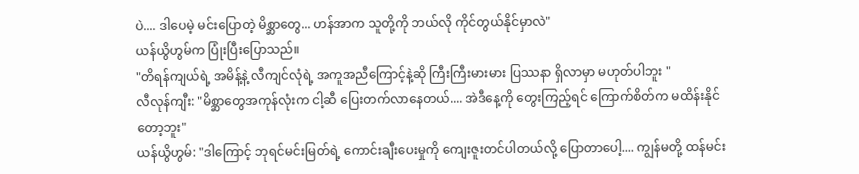ပဲ.... ဒါပေမဲ့ မင်းပြောတဲ့ မိစ္ဆာတွေ... ဟန်အာက သူတို့ကို ဘယ်လို ကိုင်တွယ်နိုင်မှာလဲ"
ယန်ယွိဟွမ်က ပြုံးပြီးပြောသည်။
"တိရန်ကျယ်ရဲ့ အမိန့်နဲ့ လီကျင်လုံရဲ့ အကူအညီကြောင့်နဲ့ဆို ကြီးကြီးမားမား ပြဿနာ ရှိလာမှာ မဟုတ်ပါဘူး "
လီလုန်ကျီး: "မိစ္ဆာတွေအကုန်လုံးက ငါ့ဆီ ပြေးတက်လာနေတယ်.... အဲဒီနေ့ကို တွေးကြည့်ရင် ကြောက်စိတ်က မထိန်းနိုင်တော့ဘူး"
ယန်ယွိဟွမ်: "ဒါကြောင့် ဘုရင်မင်းမြတ်ရဲ့ ကောင်းချီးပေးမှုကို ကျေးဇူးတင်ပါတယ်လို့ ပြောတာပေါ့.... ကျွန်မတို့ ထန်မင်း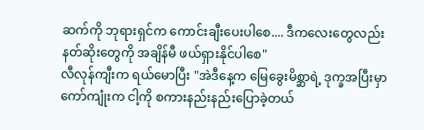ဆက်ကို ဘုရားရှင်က ကောင်းချီးပေးပါစေ.... ဒီကလေးတွေလည်း နတ်ဆိုးတွေကို အချိန်မီ ဖယ်ရှားနိုင်ပါစေ"
လီလုန်ကျီးက ရယ်မောပြီး "အဲဒီနေ့က မြေခွေးမိစ္ဆာရဲ့ ဒုက္ခအပြီးမှာ ကော်ကျုံးက ငါ့ကို စကားနည်းနည်းပြောခဲ့တယ်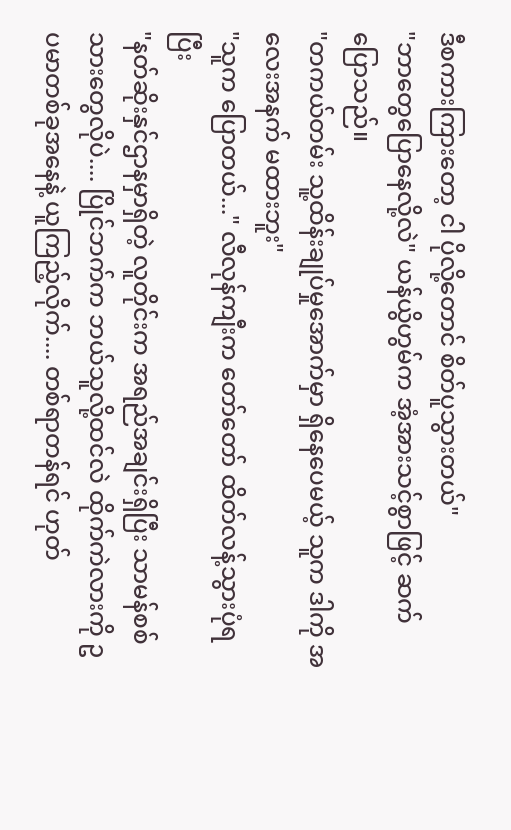ဒီစကားကြားတော့ ငါ ပိုလို့တောင် စိတ်ပူသွားတယ်"
"ဘာတွေပြောနေလို့လဲ" ယန်ယွိဟွမ်က အံ့အားသင့်စွာဖြင့် ဆက်ပြောသည်။
"တကယ်တမ်း သူ့ထိန်းချုပ်မှုအောက်မှာ ရှိနေပေမယ့် သူက ဒါကို အလေးအနက် မထားဘူး"
"သူက ပြောတယ်..." လီလုန်ကျီးက တော်တော် ထိတ်လန့်သွားပုံရပြီး
"နတ်ဆိုးနှင်ဌာနမှာရှိတဲ့ လူတိုင်းက အရည်အချင်းရှိပြီး သာမန်စစ်သားတွေလိုပဲ.... ပြိုင်ဘက်က ဘယ်သူလို့ထင်လဲ ထိုက်ကဲလားကို ဥပမာတစ်ခုအနေနဲ့ ယူကြည့်လိုက်.... တစ်ရာတန်ရင် ဟုတ်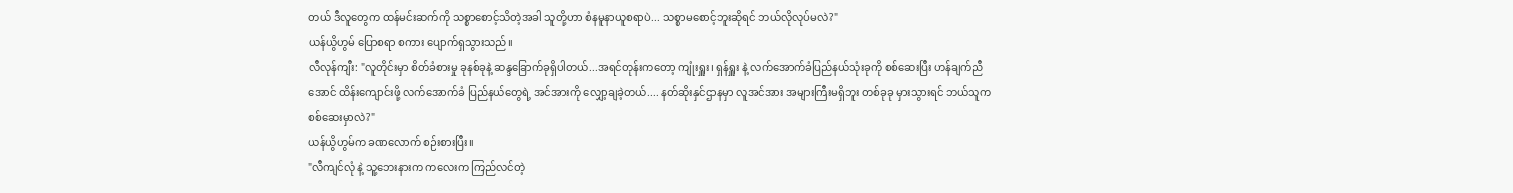တယ် ဒီလူတွေက ထန်မင်းဆက်ကို သစ္စာစောင့်သိတဲ့အခါ သူတို့ဟာ စံနမူနာယူစရာပဲ... သစ္စာမစောင့်ဘူးဆိုရင် ဘယ်လိုလုပ်မလဲ?"
ယန်ယွိဟွမ် ပြောစရာ စကား ပျောက်ရှသွားသည်။
လီလုန်ကျီး: "လူတိုင်းမှာ စိတ်ခံစားမှု ခုနစ်ခုနဲ့ ဆန္ဒခြောက်ခုရှိပါတယ်...အရင်တုန်းကတော့ ကျုံးရှူး၊ ရှန်ရှူး နဲ့ လက်အောက်ခံပြည်နယ်သုံးခုကို စစ်ဆေးပြီး ဟန်ချက်ညီအောင် ထိန်းကျောင်းဖို့ လက်အောက်ခံ ပြည်နယ်တွေရဲ့ အင်အားကို လျှော့ချခဲ့တယ်.... နတ်ဆိုးနှင်ဌာနမှာ လူအင်အား အများကြီးမရှိဘူး တစ်ခုခု မှားသွားရင် ဘယ်သူက စစ်ဆေးမှာလဲ?"
ယန်ယွိဟွမ်က ခဏလောက် စဉ်းစားပြီး။
"လီကျင်လုံ နဲ့ သူ့ဘေးနားက ကလေးက ကြည်လင်တဲ့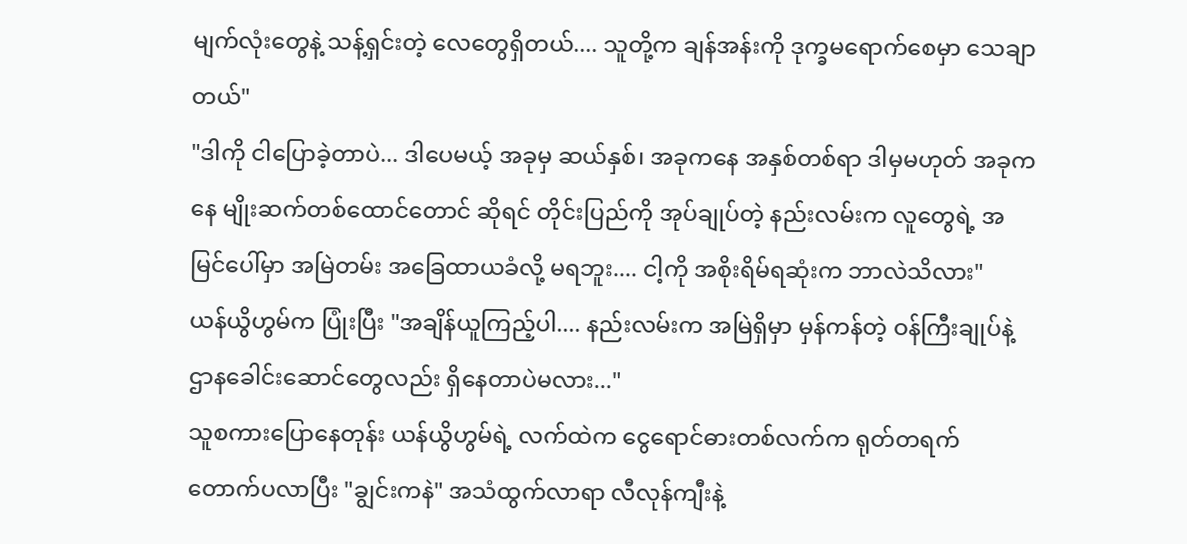မျက်လုံးတွေနဲ့ သန့်ရှင်းတဲ့ လေတွေရှိတယ်.... သူတို့က ချန်အန်းကို ဒုက္ခမရောက်စေမှာ သေချာတယ်"
"ဒါကို ငါပြောခဲ့တာပဲ... ဒါပေမယ့် အခုမှ ဆယ်နှစ်၊ အခုကနေ အနှစ်တစ်ရာ ဒါမှမဟုတ် အခုကနေ မျိုးဆက်တစ်ထောင်တောင် ဆိုရင် တိုင်းပြည်ကို အုပ်ချုပ်တဲ့ နည်းလမ်းက လူတွေရဲ့ အမြင်ပေါ်မှာ အမြဲတမ်း အခြေထာယခံလို့ မရဘူး.... ငါ့ကို အစိုးရိမ်ရဆုံးက ဘာလဲသိလား"
ယန်ယွိဟွမ်က ပြုံးပြီး "အချိန်ယူကြည့်ပါ.... နည်းလမ်းက အမြဲရှိမှာ မှန်ကန်တဲ့ ဝန်ကြီးချုပ်နဲ့ ဌာနခေါင်းဆောင်တွေလည်း ရှိနေတာပဲမလား..."
သူစကားပြောနေတုန်း ယန်ယွိဟွမ်ရဲ့ လက်ထဲက ငွေရောင်ဓားတစ်လက်က ရုတ်တရက် တောက်ပလာပြီး "ချွင်းကနဲ" အသံထွက်လာရာ လီလုန်ကျီးနဲ့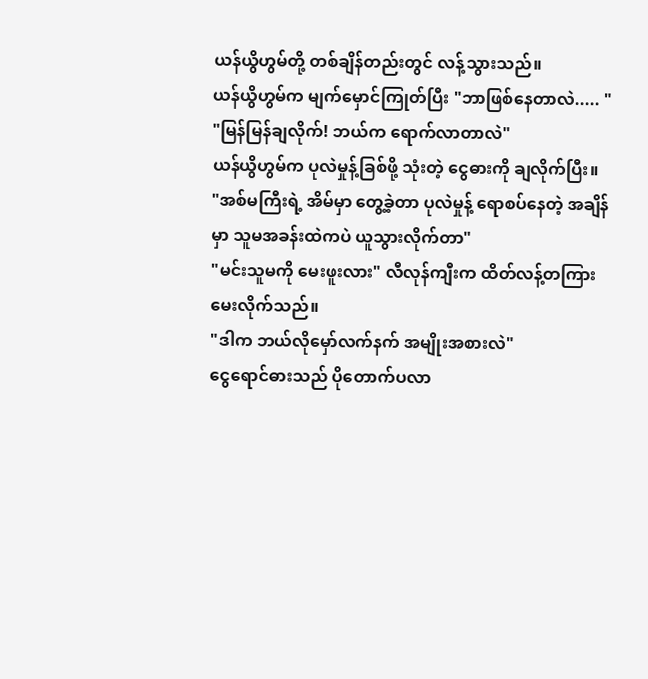ယန်ယွိဟွမ်တို့ တစ်ချိန်တည်းတွင် လန့်သွားသည်။
ယန်ယွိဟွမ်က မျက်မှောင်ကြုတ်ပြီး "ဘာဖြစ်နေတာလဲ..... "
"မြန်မြန်ချလိုက်! ဘယ်က ရောက်လာတာလဲ"
ယန်ယွိဟွမ်က ပုလဲမှုန့်ခြစ်ဖို့ သုံးတဲ့ ငွေဓားကို ချလိုက်ပြီး။
"အစ်မကြီးရဲ့ အိမ်မှာ တွေ့ခဲ့တာ ပုလဲမှုန့် ရောစပ်နေတဲ့ အချိန်မှာ သူမအခန်းထဲကပဲ ယူသွားလိုက်တာ"
"မင်းသူမကို မေးဖူးလား" လီလုန်ကျီးက ထိတ်လန့်တကြား မေးလိုက်သည်။
"ဒါက ဘယ်လိုမှော်လက်နက် အမျိုးအစားလဲ"
ငွေရောင်ဓားသည် ပိုတောက်ပလာ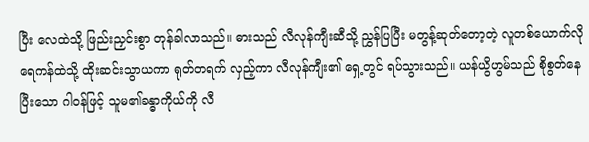ပြီး လေထဲသို့ ဖြည်းညှင်းစွာ တုန်ခါလာသည်။ ဓားသည် လီလုန်ကျီးဆီသို့ ညွှန်ပြပြီး မတွန့်ဆုတ်တော့တဲ့ လူတစ်ယောက်လို ရေကန်ထဲသို့ ထိုးဆင်းသွာယကာ ရုတ်တရက် လှည့်ကာ လီလုန်ကျီး၏ ရှေ့တွင် ရပ်သွားသည်။ ယန်ယွိဟွမ်သည် စိုစွတ်နေပြီးသော ဂါဝန်ဖြင့် သူမ၏ခန္ဓာကိုယ်ကို လီ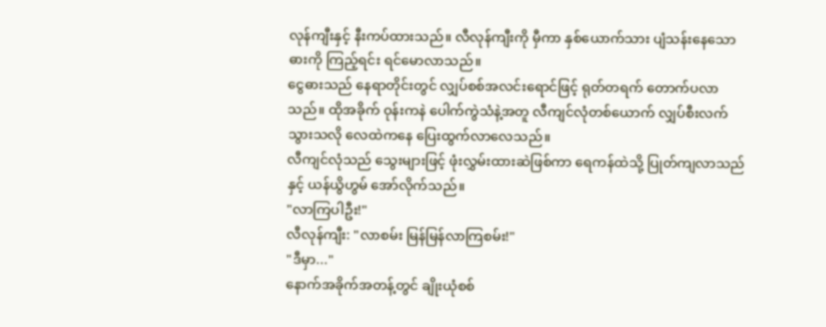လုန်ကျီးနှင့် နီးကပ်ထားသည်။ လီလုန်ကျီးကို မှီကာ နှစ်ယောက်သား ပျံသန်းနေသော ဓားကို ကြည့်ရင်း ရင်မောလာသည်။
ငွေဓားသည် နေရာတိုင်းတွင် လျှပ်စစ်အလင်းရောင်ဖြင့် ရုတ်တရက် တောက်ပလာသည်။ ထိုအခိုက် ဝုန်းကနဲ ပေါက်ကွဲသံနဲ့အတူ လီကျင်လုံတစ်ယောက် လျှပ်စီးလက်သွားသလို လေထဲကနေ ပြေးထွက်လာလေသည်။
လီကျင်လုံသည် သွေးများဖြင့် ဖုံးလွှမ်းထားဆဲဖြစ်ကာ ရေကန်ထဲသို့ ပြုတ်ကျလာသည်နှင့် ယန်ယွိဟွမ် အော်လိုက်သည်။
"လာကြပါဦး!"
လီလုန်ကျီး: "လာစမ်း မြန်မြန်လာကြစမ်း!"
"ဒီမှာ..."
နောက်အခိုက်အတန့်တွင် ချိုးယုံစစ်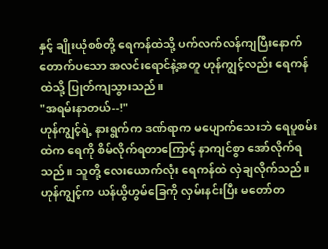နှင့် ချိုးယုံစစ်တို့ ရေကန်ထဲသို့ ပက်လက်လန်ကျပြီးနောက် တောက်ပသော အလင်းရောင်နဲ့အတူ ဟုန်ကျွင့်လည်း ရေကန်ထဲသို့ ပြုတ်ကျသွားသည်။
"အရမ်းနာတယ်--!"
ဟုန်ကျွင့်ရဲ့ နားရွက်က ဒဏ်ရာက မပျောက်သေးဘဲ ရေပူစမ်းထဲက ရေကို စိမ်လိုက်ရတာကြောင့် နာကျင်စွာ အော်လိုက်ရသည်။ သူတို့ လေးယောက်လုံး ရေကန်ထဲ လှဲချလိုက်သည်။ ဟုန်ကျွင့်က ယန်ယွိဟွမ်ခြေကို လှမ်းနင်းပြီး မတော်တ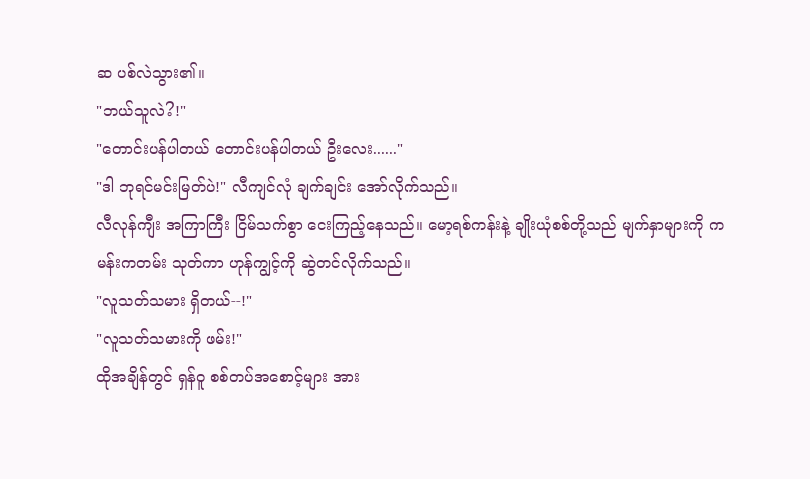ဆ ပစ်လဲသွား၏။
"ဘယ်သူလဲ?!"
"တောင်းပန်ပါတယ် တောင်းပန်ပါတယ် ဦးလေး......"
"ဒါ ဘုရင်မင်းမြတ်ပဲ!" လီကျင်လုံ ချက်ချင်း အော်လိုက်သည်။
လီလုန်ကျီး အကြာကြီး ငြိမ်သက်စွာ ငေးကြည့်နေသည်။ မော့ရစ်ကန်းနဲ့ ချိုးယုံစစ်တို့သည် မျက်နှာများကို ကမန်းကတမ်း သုတ်ကာ ဟုန်ကျွင့်ကို ဆွဲတင်လိုက်သည်။
"လူသတ်သမား ရှိတယ်--!"
"လူသတ်သမားကို ဖမ်း!"
ထိုအချိန်တွင် ရှန်ဝူ စစ်တပ်အစောင့်များ အား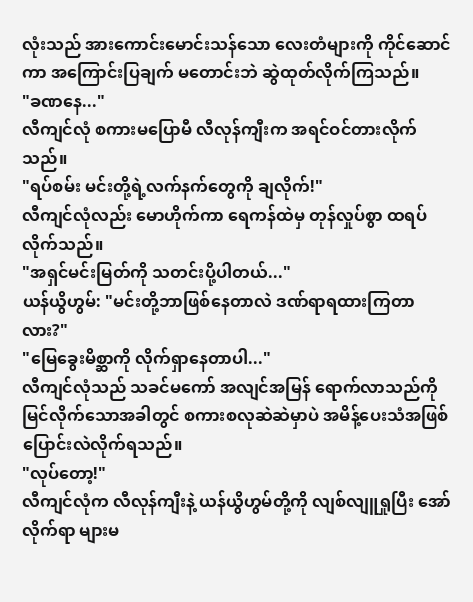လုံးသည် အားကောင်းမောင်းသန်သော လေးတံများကို ကိုင်ဆောင်ကာ အကြောင်းပြချက် မတောင်းဘဲ ဆွဲထုတ်လိုက်ကြသည်။
"ခဏနေ..."
လီကျင်လုံ စကားမပြောမီ လီလုန်ကျီးက အရင်ဝင်တားလိုက်သည်။
"ရပ်စမ်း မင်းတို့ရဲ့လက်နက်တွေကို ချလိုက်!"
လီကျင်လုံလည်း မောဟိုက်ကာ ရေကန်ထဲမှ တုန်လှုပ်စွာ ထရပ်လိုက်သည်။
"အရှင်မင်းမြတ်ကို သတင်းပို့ပါတယ်..."
ယန်ယွိဟွမ်: "မင်းတို့ဘာဖြစ်နေတာလဲ ဒဏ်ရာရထားကြတာလား?"
"မြေခွေးမိစ္ဆာကို လိုက်ရှာနေတာပါ..."
လီကျင်လုံသည် သခင်မကော် အလျင်အမြန် ရောက်လာသည်ကို မြင်လိုက်သောအခါတွင် စကားစလုဆဲဆဲမှာပဲ အမိန့်ပေးသံအဖြစ် ပြောင်းလဲလိုက်ရသည်။
"လုပ်တော့!"
လီကျင်လုံက လီလုန်ကျီးနဲ့ ယန်ယွိဟွမ်တို့ကို လျစ်လျူရှုပြီး အော်လိုက်ရာ များမ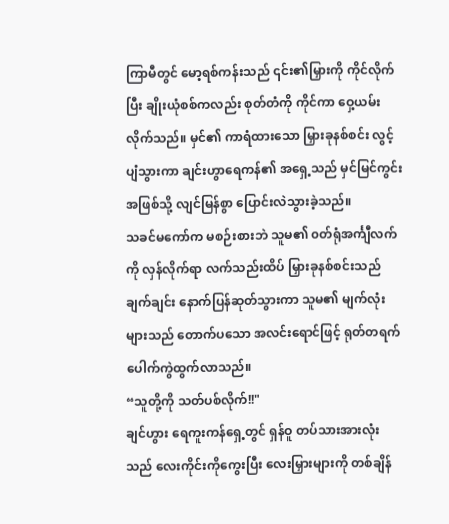ကြာမီတွင် မော့ရစ်ကန်းသည် ၎င်း၏မြှားကို ကိုင်လိုက်ပြီး ချိုးယုံစစ်ကလည်း စုတ်တံကို ကိုင်ကာ ဝှေ့ယမ်းလိုက်သည်။ မှင်၏ ကာရံထားသော မြှားခုနစ်စင်း လွင့်ပျံသွားကာ ချင်းဟွာရေကန်၏ အရှေ့သည် မှင်မြင်ကွင်းအဖြစ်သို့ လျင်မြန်စွာ ပြောင်းလဲသွားခဲ့သည်။
သခင်မကော်က မစဉ်းစားဘဲ သူမ၏ ၀တ်ရုံအင်္ကျီလက်ကို လှန်လိုက်ရာ လက်သည်းထိပ် မြှားခုနစ်စင်းသည် ချက်ချင်း နောက်ပြန်ဆုတ်သွားကာ သူမ၏ မျက်လုံးများသည် တောက်ပသော အလင်းရောင်ဖြင့် ရုတ်တရက် ပေါက်ကွဲထွက်လာသည်။
“သူတို့ကို သတ်ပစ်လိုက်!!"
ချင်ဟွား ရေကူးကန်ရှေ့တွင် ရှန်ဝူ တပ်သားအားလုံးသည် လေးကိုင်းကိုကွေးပြီး လေးမြှားများကို တစ်ချိန်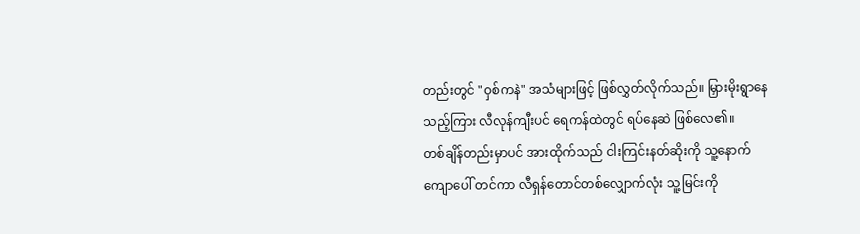တည်းတွင် "ဝှစ်ကနဲ" အသံများဖြင့် ဖြစ်လွှတ်လိုက်သည်။ မြှားမိုးရွာနေသည့်ကြား လီလုန်ကျီးပင် ရေကန်ထဲတွင် ရပ်နေဆဲ ဖြစ်လေ၏။
တစ်ချိန်တည်းမှာပင် အားထိုက်သည် ငါးကြင်းနတ်ဆိုးကို သူ့နောက်ကျောပေါ် တင်ကာ လီရှန်တောင်တစ်လျှောက်လုံး သူ့မြင်းကို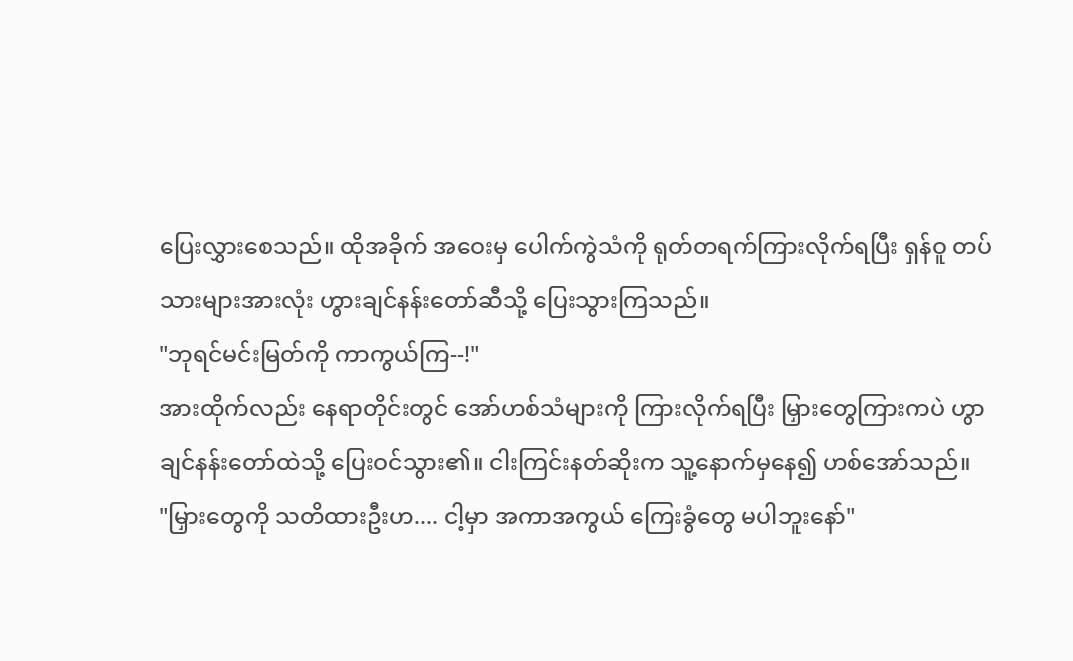ပြေးလွှားစေသည်။ ထိုအခိုက် အဝေးမှ ပေါက်ကွဲသံကို ရုတ်တရက်ကြားလိုက်ရပြီး ရှန်ဝူ တပ်သားများအားလုံး ဟွားချင်နန်းတော်ဆီသို့ ပြေးသွားကြသည်။
"ဘုရင်မင်းမြတ်ကို ကာကွယ်ကြ--!"
အားထိုက်လည်း နေရာတိုင်းတွင် အော်ဟစ်သံများကို ကြားလိုက်ရပြီး မြှားတွေကြားကပဲ ဟွာချင်နန်းတော်ထဲသို့ ပြေးဝင်သွား၏။ ငါးကြင်းနတ်ဆိုးက သူ့နောက်မှနေ၍ ဟစ်အော်သည်။
"မြှားတွေကို သတိထားဦးဟ.... ငါ့မှာ အကာအကွယ် ကြေးခွံတွေ မပါဘူးနော်"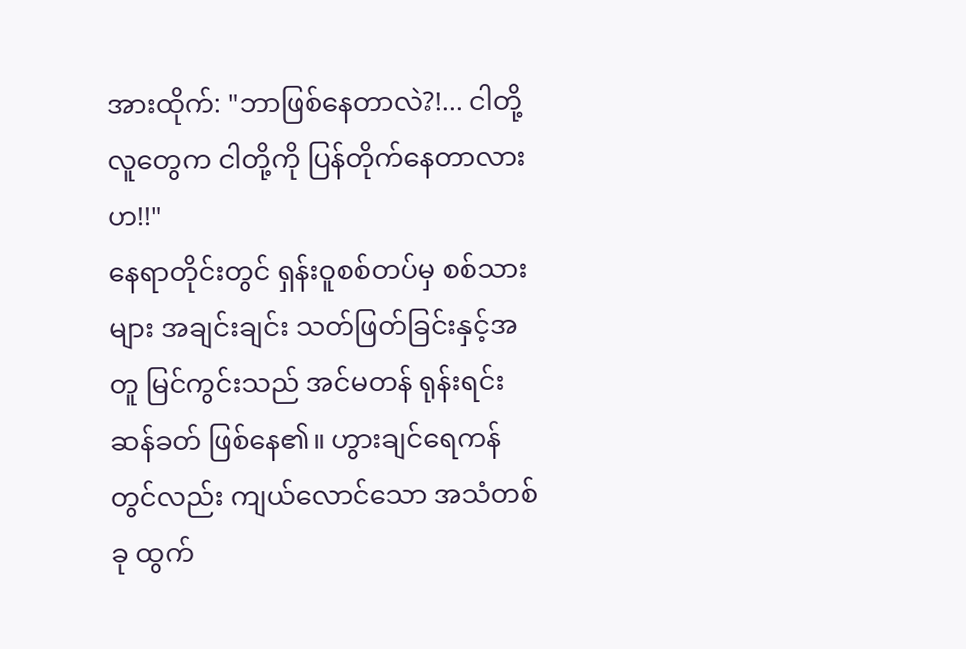အားထိုက်: "ဘာဖြစ်နေတာလဲ?!... ငါတို့လူတွေက ငါတို့ကို ပြန်တိုက်နေတာလားဟ!!"
နေရာတိုင်းတွင် ရှန်းဝူစစ်တပ်မှ စစ်သားများ အချင်းချင်း သတ်ဖြတ်ခြင်းနှင့်အတူ မြင်ကွင်းသည် အင်မတန် ရုန်းရင်းဆန်ခတ် ဖြစ်နေ၏။ ဟွားချင်ရေကန်တွင်လည်း ကျယ်လောင်သော အသံတစ်ခု ထွက်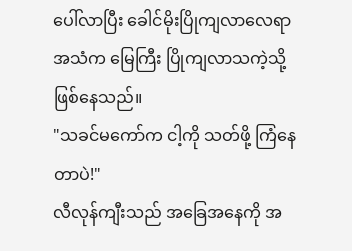ပေါ်လာပြီး ခေါင်မိုးပြိုကျလာလေရာ အသံက မြေကြီး ပြိုကျလာသကဲ့သို့ ဖြစ်နေသည်။
"သခင်မကော်က ငါ့ကို သတ်ဖို့ ကြံနေတာပဲ!"
လီလုန်ကျီးသည် အခြေအနေကို အ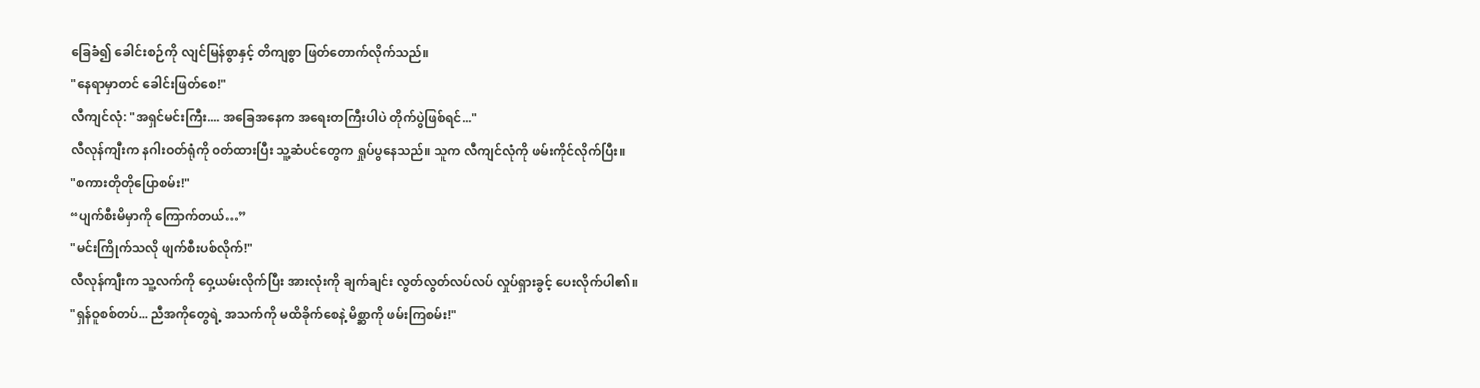ခြေခံ၍ ခေါင်းစဉ်ကို လျင်မြန်စွာနှင့် တိကျစွာ ဖြတ်တောက်လိုက်သည်။
"နေရာမှာတင် ခေါင်းဖြတ်စေ!"
လီကျင်လုံ: "အရှင်မင်းကြီး.... အခြေအနေက အရေးတကြီးပါပဲ တိုက်ပွဲဖြစ်ရင်..."
လီလုန်ကျီးက နဂါးဝတ်ရုံကို ၀တ်ထားပြီး သူ့ဆံပင်တွေက ရှုပ်ပွနေသည်။ သူက လီကျင်လုံကို ဖမ်းကိုင်လိုက်ပြီး။
"စကားတိုတိုပြောစမ်း!"
“ပျက်စီးမိမှာကို ကြောက်တယ်…”
"မင်းကြိုက်သလို ဖျက်စီးပစ်လိုက်!"
လီလုန်ကျီးက သူ့လက်ကို ဝှေ့ယမ်းလိုက်ပြီး အားလုံးကို ချက်ချင်း လွတ်လွတ်လပ်လပ် လှုပ်ရှားခွင့် ပေးလိုက်ပါ၏။
"ရှန်ဝူစစ်တပ်... ညီအကိုတွေရဲ့ အသက်ကို မထိခိုက်စေနဲ့ မိစ္ဆာကို ဖမ်းကြစမ်း!"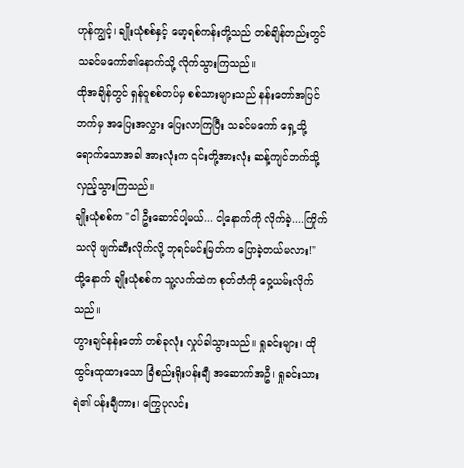ဟုန်ကျွင့်၊ ချိုးယုံစစ်နှင့် မော့ရစ်ကန်းတို့သည် တစ်ချိန်တည်းတွင် သခင်မကော်၏နောက်သို့ လိုက်သွားကြသည်။
ထိုအချိန်တွင် ရှန်ဝူစစ်တပ်မှ စစ်သားများသည် နန်းတော်အပြင်ဘက်မှ အပြေးအလွှား ပြေးလာကြပြီး သခင်မကော် ရှေ့သို့ ရောက်သောအခါ အားလုံးက ၎င်းတို့အားလုံး ဆန့်ကျင်ဘက်သို့ လှည့်သွားကြသည်။
ချိုးယုံစစ်က "ငါ ဦးဆောင်ပါ့မယ်... ငါ့နောက်ကို လိုက်ခဲ့....ကြိုက်သလို ဖျက်ဆီးလိုက်လို့ ဘုရင်မင်းမြတ်က ပြောခဲ့တယ်မလား!"
ထို့နောက် ချိုးယုံစစ်က သူ့လက်ထဲက စုတ်တံကို ဝှေ့ယမ်းလိုက်သည်။
ဟွားချင်နန်းတော် တစ်ခုလုံး လှုပ်ခါသွားသည်။ ရှုခင်းများ၊ ထိုထွင်းထုထားသော ခြံစည်းရိုးပန်းချီ အဆောက်အဦ၊ ရှုခင်းသားရဲ၏ ပန်းချီကား၊ ကြွေပုလင်း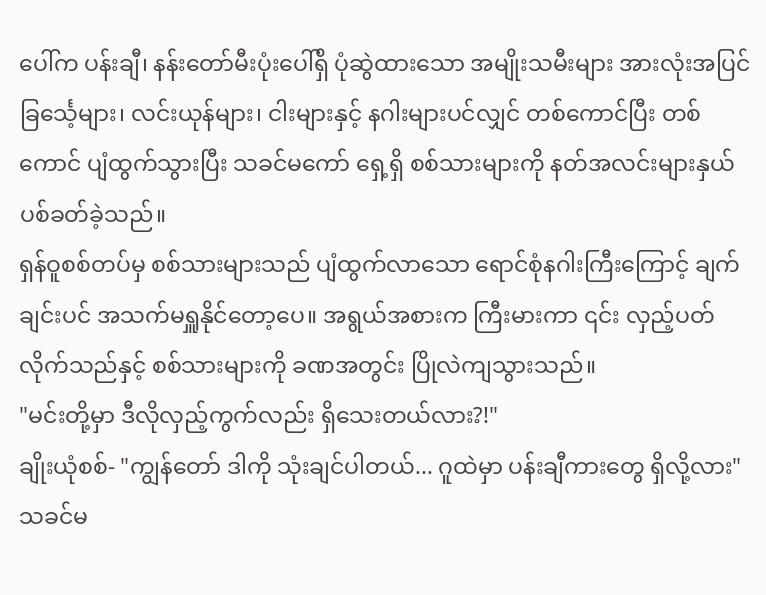ပေါ်က ပန်းချီ၊ နန်းတော်မီးပုံးပေါ်ရှိ ပုံဆွဲထားသော အမျိုးသမီးများ အားလုံးအပြင် ခြင်္သေ့များ၊ လင်းယုန်များ၊ ငါးများနှင့် နဂါးများပင်လျှင် တစ်ကောင်ပြီး တစ်ကောင် ပျံထွက်သွားပြီး သခင်မကော် ရှေ့ရှိ စစ်သားများကို နတ်အလင်းများနှယ် ပစ်ခတ်ခဲ့သည်။
ရှန်ဝူစစ်တပ်မှ စစ်သားများသည် ပျံထွက်လာသော ရောင်စုံနဂါးကြီးကြောင့် ချက်ချင်းပင် အသက်မရှူနိုင်တော့ပေ။ အရွယ်အစားက ကြီးမားကာ ၎င်း လှည့်ပတ်လိုက်သည်နှင့် စစ်သားများကို ခဏအတွင်း ပြိုလဲကျသွားသည်။
"မင်းတို့မှာ ဒီလိုလှည့်ကွက်လည်း ရှိသေးတယ်လား?!"
ချိုးယုံစစ်- "ကျွန်တော် ဒါကို သုံးချင်ပါတယ်... ဂူထဲမှာ ပန်းချီကားတွေ ရှိလို့လား"
သခင်မ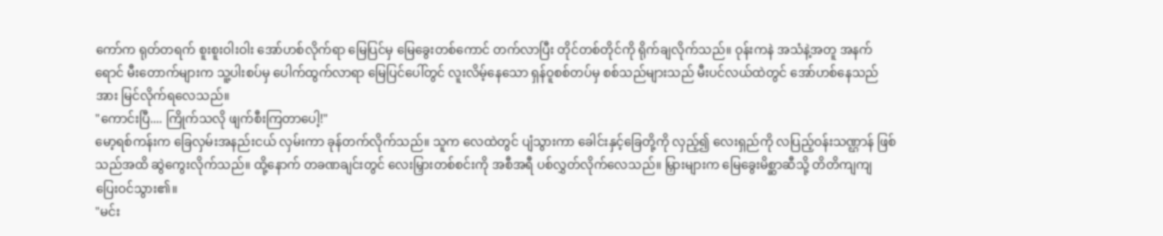ကော်က ရုတ်တရက် စူးစူးဝါးဝါး အော်ဟစ်လိုက်ရာ မြေပြင်မှ မြေခွေးတစ်ကောင် တက်လာပြီး တိုင်တစ်တိုင်ကို ရိုက်ချလိုက်သည်။ ဝုန်းကနဲ အသံနဲ့အတူ အနက်ရောင် မီးတောက်များက သူ့ပါးစပ်မှ ပေါက်ထွက်လာရာ မြေပြင်ပေါ်တွင် လူးလိမ့်နေသော ရှန်ဝူစစ်တပ်မှ စစ်သည်များသည် မီးပင်လယ်ထဲတွင် အော်ဟစ်နေသည်အား မြင်လိုက်ရလေသည်။
"ကောင်းပြီ.... ကြိုက်သလို ဖျက်စီးကြတာပေါ့!"
မော့ရစ်ကန်းက ခြေလှမ်းအနည်းငယ် လှမ်းကာ ခုန်တက်လိုက်သည်။ သူက လေထဲတွင် ပျံသွားကာ ခေါင်းနှင့်ခြေတို့ကို လှည့်၍ လေးရှည်ကို လပြည့်ဝန်းသဏ္ဌာန် ဖြစ်သည်အထိ ဆွဲကွေးလိုက်သည်။ ထို့နောက် တခဏချင်းတွင် လေးမြှားတစ်စင်းကို အစီအရီ ပစ်လွှတ်လိုက်လေသည်။ မြှားများက မြေခွေးမိစ္ဆာဆီသို့ တိတိကျကျ ပြေးဝင်သွား၏။
"မင်း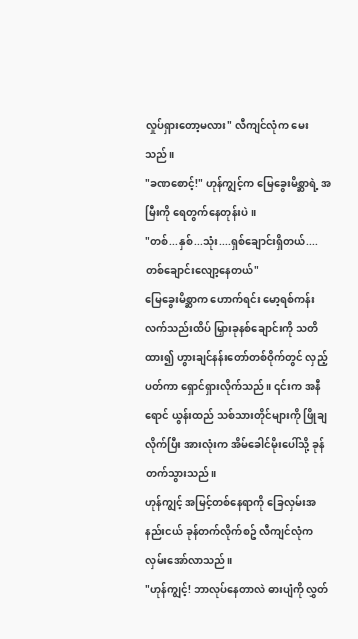လှုပ်ရှားတော့မလား" လီကျင်လုံက မေးသည်။
"ခဏစောင့်!" ဟုန်ကျွင့်က မြေခွေးမိစ္ဆာရဲ့ အမြီးကို ရေတွက်နေတုန်းပဲ။
"တစ်...နှစ်...သုံး....ရှစ်ချောင်းရှိတယ်.... တစ်ချောင်းလျော့နေတယ်"
မြေခွေးမိစ္ဆာက ဟောက်ရင်း မော့ရစ်ကန်း လက်သည်းထိပ် မြှားခုနစ်ချောင်းကို သတိထား၍ ဟွားချင်နန်းတော်တစ်ဝိုက်တွင် လှည့်ပတ်ကာ ရှောင်ရှားလိုက်သည်။ ၎င်းက အနီရောင် ယွန်းထည် သစ်သားတိုင်များကို ဖြိုချလိုက်ပြီး အားလုံးက အိမ်ခေါင်မိုးပေါ်သို့ ခုန်တက်သွားသည်။
ဟုန်ကျွင့် အမြင့်တစ်နေရာကို ခြေလှမ်းအနည်းငယ် ခုန်တက်လိုက်စဥ် လီကျင်လုံက လှမ်းအော်လာသည်။
"ဟုန်ကျွင့်! ဘာလုပ်နေတာလဲ ဓားပျံကို လွှတ်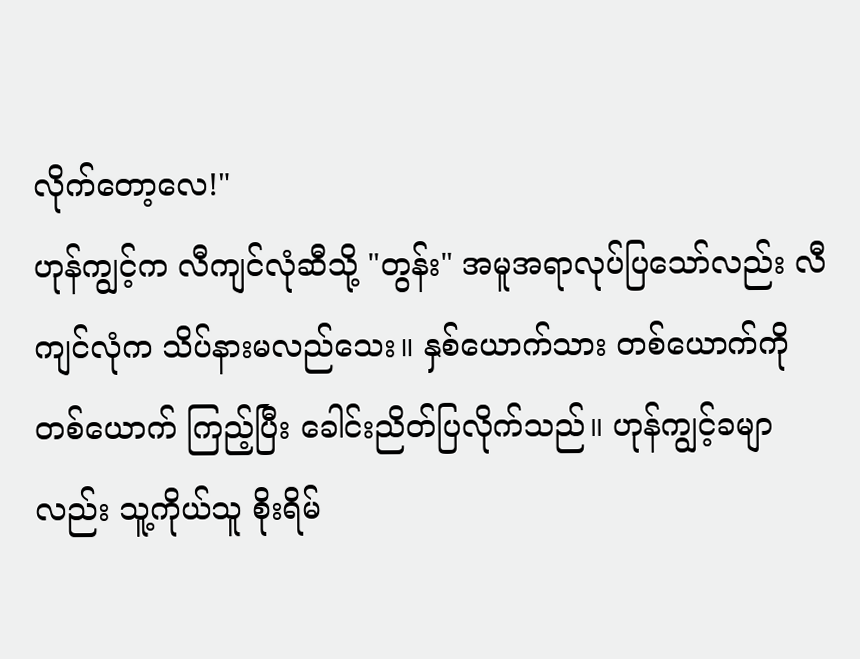လိုက်တော့လေ!"
ဟုန်ကျွင့်က လီကျင်လုံဆီသို့ "တွန်း" အမူအရာလုပ်ပြသော်လည်း လီကျင်လုံက သိပ်နားမလည်သေး။ နှစ်ယောက်သား တစ်ယောက်ကို တစ်ယောက် ကြည့်ပြီး ခေါင်းညိတ်ပြလိုက်သည်။ ဟုန်ကျွင့်ခမျာလည်း သူ့ကိုယ်သူ စိုးရိမ်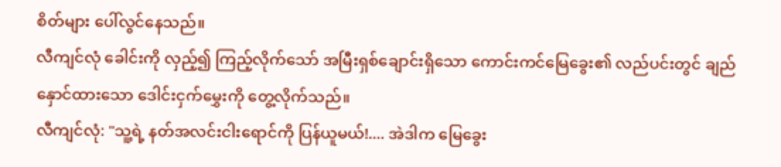စိတ်များ ပေါ်လွင်နေသည်။
လီကျင်လုံ ခေါင်းကို လှည့်၍ ကြည့်လိုက်သော် အမြီးရှစ်ချောင်းရှိသော ကောင်းကင်မြေခွေး၏ လည်ပင်းတွင် ချည်နှောင်ထားသော ဒေါင်းငှက်မွှေးကို တွေ့လိုက်သည်။
လီကျင်လုံ: "သူ့ရဲ့ နတ်အလင်းငါးရောင်ကို ပြန်ယူမယ်!.... အဲဒါက မြေခွေး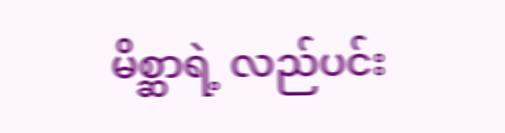မိစ္ဆာရဲ့ လည်ပင်း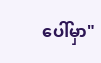ပေါ်မှာ"